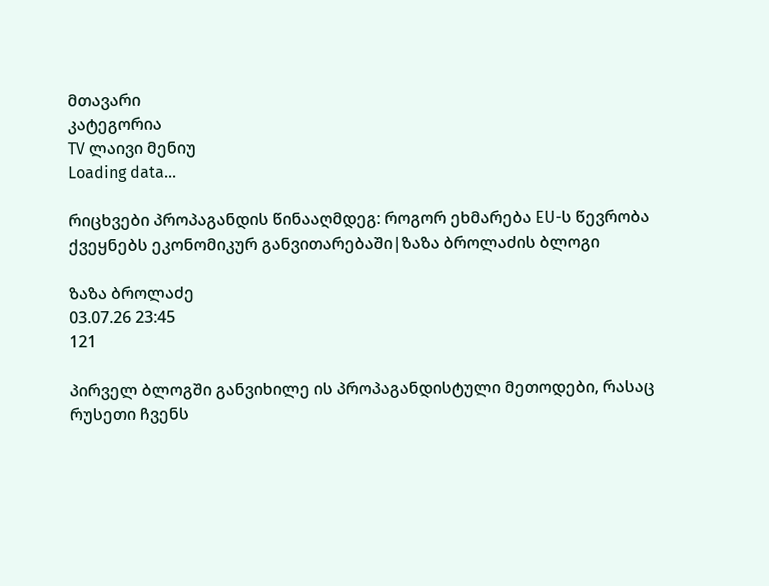მთავარი
კატეგორია
TV ლაივი მენიუ
Loading data...

რიცხვები პროპაგანდის წინააღმდეგ: როგორ ეხმარება EU-ს წევრობა ქვეყნებს ეკონომიკურ განვითარებაში|ზაზა ბროლაძის ბლოგი

ზაზა ბროლაძე
03.07.26 23:45
121

პირველ ბლოგში განვიხილე ის პროპაგანდისტული მეთოდები, რასაც რუსეთი ჩვენს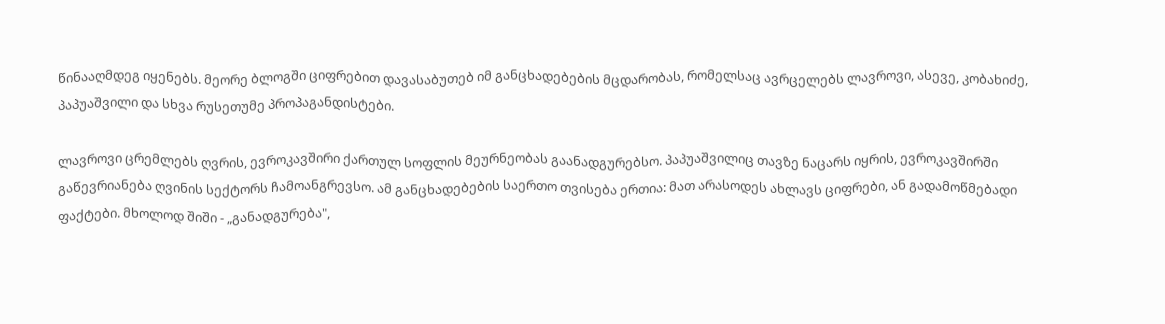წინააღმდეგ იყენებს. მეორე ბლოგში ციფრებით დავასაბუთებ იმ განცხადებების მცდარობას, რომელსაც ავრცელებს ლავროვი, ასევე, კობახიძე, პაპუაშვილი და სხვა რუსეთუმე პროპაგანდისტები.

ლავროვი ცრემლებს ღვრის, ევროკავშირი ქართულ სოფლის მეურნეობას გაანადგურებსო. პაპუაშვილიც თავზე ნაცარს იყრის, ევროკავშირში გაწევრიანება ღვინის სექტორს ჩამოანგრევსო. ამ განცხადებების საერთო თვისება ერთია: მათ არასოდეს ახლავს ციფრები, ან გადამოწმებადი ფაქტები. მხოლოდ შიში - „განადგურება",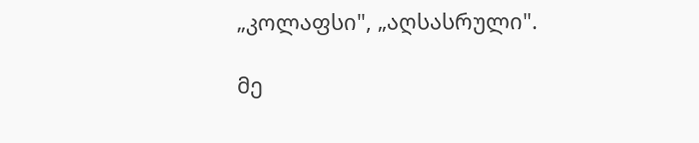„კოლაფსი", „აღსასრული".

მე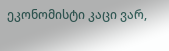ეკონომისტი კაცი ვარ,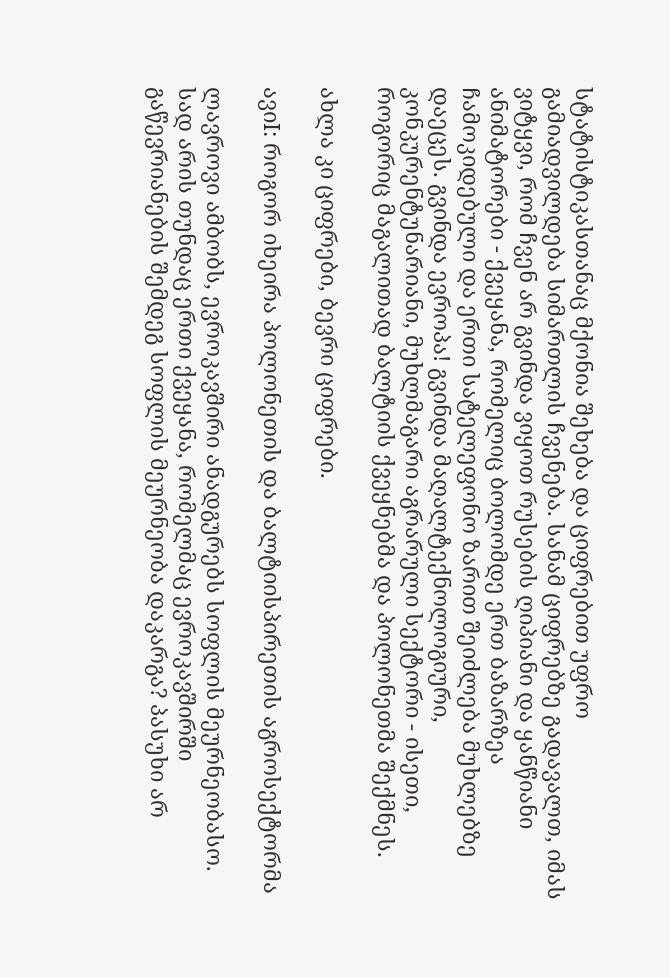სტატისტიკასთანაც მქონია შეხება და ციფრებით უფრო გამიადვილდება სიმართლის ჩვენება. სანამ ციფრებზე გადავალთ, იმას ვიტყვი, რომ ჩვენ არ გვინდა ვიყოთ რუსების ღიპიანი და ყანწიანი ანიმატორები - ქვეყანა, რომელიც ბოლომდე ერთ ბაზარზეა ჩამოკიდებული და ერთი სატელეფონო ზარით შეიძლება მუხლებზე დაეცეს. გვინდა ევროპა! გვინდა მაღალტექნოლოგიური, კონკურენტუნარიანი, მუხლმაგარი აგრარული სექტორი - ისეთი, როგორიც მაგალითად ბალტიის ქვეყნებმა და პოლონეთმა შექმნეს.

ახლა კი ციფრები, ბევრი ციფრები.

ავიI: როგორ იხეირა პოლონეთის და ბალტიისპირეთის აგროსექტორმა

ლავროვი ამბობს, ევროკავშირი ანადგურებს სოფლის მეურნეობასო. სად არის თუნდაც ერთი ქვეყანა, რომელმაც ევროკავშირში გაწევრიანების შემდეგ სოფლის მეურნეობა დაკარგა? პასუხი არ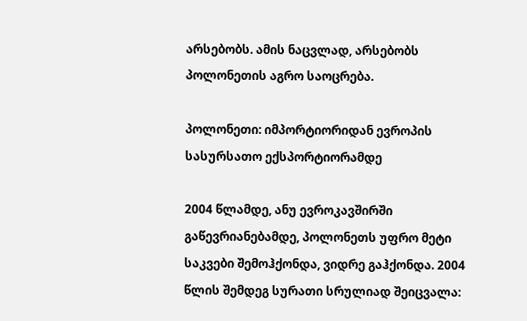არსებობს. ამის ნაცვლად, არსებობს პოლონეთის აგრო საოცრება.

პოლონეთი: იმპორტიორიდან ევროპის სასურსათო ექსპორტიორამდე

2004 წლამდე, ანუ ევროკავშირში გაწევრიანებამდე, პოლონეთს უფრო მეტი საკვები შემოჰქონდა, ვიდრე გაჰქონდა. 2004 წლის შემდეგ სურათი სრულიად შეიცვალა: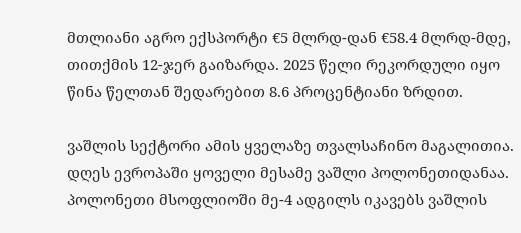მთლიანი აგრო ექსპორტი €5 მლრდ-დან €58.4 მლრდ-მდე, თითქმის 12-ჯერ გაიზარდა. 2025 წელი რეკორდული იყო წინა წელთან შედარებით 8.6 პროცენტიანი ზრდით.

ვაშლის სექტორი ამის ყველაზე თვალსაჩინო მაგალითია. დღეს ევროპაში ყოველი მესამე ვაშლი პოლონეთიდანაა. პოლონეთი მსოფლიოში მე-4 ადგილს იკავებს ვაშლის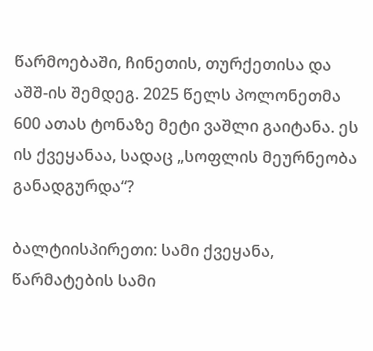წარმოებაში, ჩინეთის, თურქეთისა და აშშ-ის შემდეგ. 2025 წელს პოლონეთმა 600 ათას ტონაზე მეტი ვაშლი გაიტანა. ეს ის ქვეყანაა, სადაც „სოფლის მეურნეობა განადგურდა“?

ბალტიისპირეთი: სამი ქვეყანა, წარმატების სამი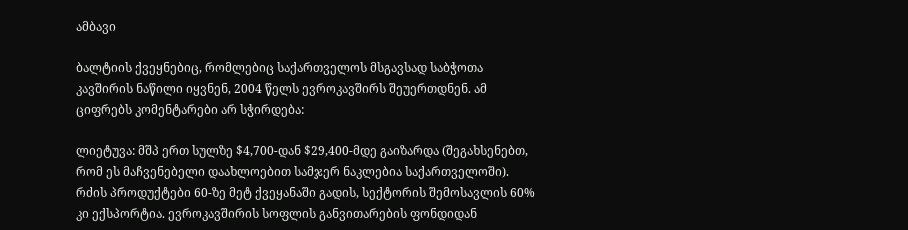ამბავი

ბალტიის ქვეყნებიც, რომლებიც საქართველოს მსგავსად საბჭოთა კავშირის ნაწილი იყვნენ, 2004 წელს ევროკავშირს შეუერთდნენ. ამ ციფრებს კომენტარები არ სჭირდება:

ლიეტუვა: მშპ ერთ სულზე $4,700-დან $29,400-მდე გაიზარდა (შეგახსენებთ, რომ ეს მაჩვენებელი დაახლოებით სამჯერ ნაკლებია საქართველოში). რძის პროდუქტები 60-ზე მეტ ქვეყანაში გადის, სექტორის შემოსავლის 60% კი ექსპორტია. ევროკავშირის სოფლის განვითარების ფონდიდან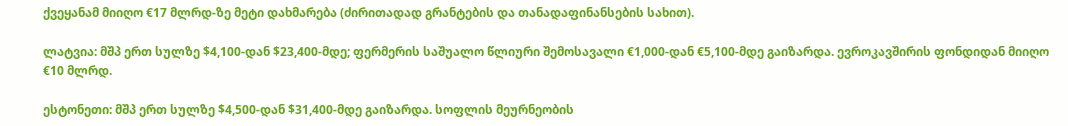ქვეყანამ მიიღო €17 მლრდ-ზე მეტი დახმარება (ძირითადად გრანტების და თანადაფინანსების სახით).

ლატვია: მშპ ერთ სულზე $4,100-დან $23,400-მდე; ფერმერის საშუალო წლიური შემოსავალი €1,000-დან €5,100-მდე გაიზარდა. ევროკავშირის ფონდიდან მიიღო €10 მლრდ.

ესტონეთი: მშპ ერთ სულზე $4,500-დან $31,400-მდე გაიზარდა. სოფლის მეურნეობის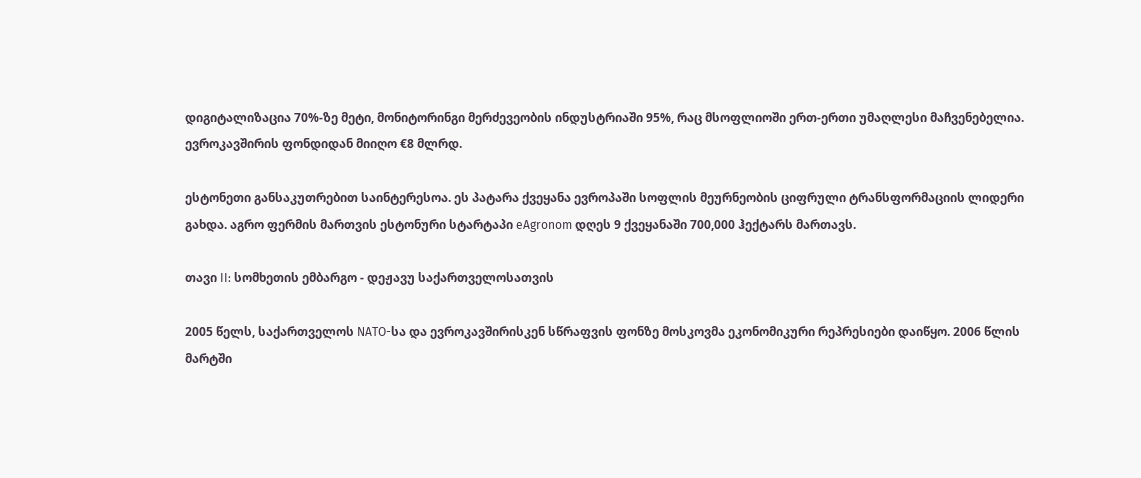დიგიტალიზაცია 70%-ზე მეტი, მონიტორინგი მერძევეობის ინდუსტრიაში 95%, რაც მსოფლიოში ერთ-ერთი უმაღლესი მაჩვენებელია. ევროკავშირის ფონდიდან მიიღო €8 მლრდ.

ესტონეთი განსაკუთრებით საინტერესოა. ეს პატარა ქვეყანა ევროპაში სოფლის მეურნეობის ციფრული ტრანსფორმაციის ლიდერი გახდა. აგრო ფერმის მართვის ესტონური სტარტაპი eAgronom დღეს 9 ქვეყანაში 700,000 ჰექტარს მართავს.

თავი II: სომხეთის ემბარგო - დეჟავუ საქართველოსათვის

2005 წელს, საქართველოს NATO-სა და ევროკავშირისკენ სწრაფვის ფონზე მოსკოვმა ეკონომიკური რეპრესიები დაიწყო. 2006 წლის მარტში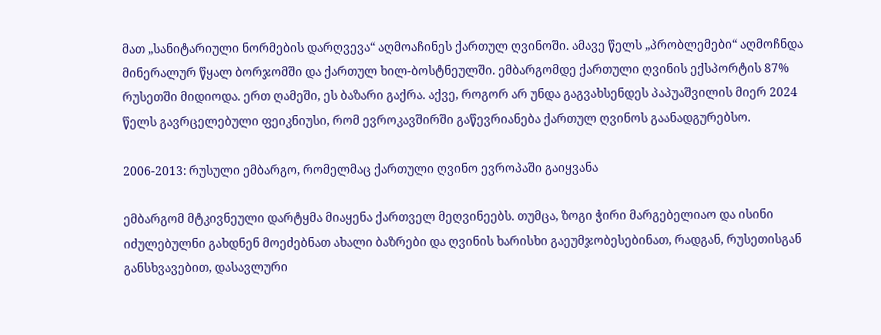მათ „სანიტარიული ნორმების დარღვევა“ აღმოაჩინეს ქართულ ღვინოში. ამავე წელს „პრობლემები“ აღმოჩნდა მინერალურ წყალ ბორჯომში და ქართულ ხილ-ბოსტნეულში. ემბარგომდე ქართული ღვინის ექსპორტის 87% რუსეთში მიდიოდა. ერთ ღამეში, ეს ბაზარი გაქრა. აქვე, როგორ არ უნდა გაგვახსენდეს პაპუაშვილის მიერ 2024 წელს გავრცელებული ფეიკნიუსი, რომ ევროკავშირში გაწევრიანება ქართულ ღვინოს გაანადგურებსო.

2006-2013: რუსული ემბარგო, რომელმაც ქართული ღვინო ევროპაში გაიყვანა

ემბარგომ მტკივნეული დარტყმა მიაყენა ქართველ მეღვინეებს. თუმცა, ზოგი ჭირი მარგებელიაო და ისინი იძულებულნი გახდნენ მოეძებნათ ახალი ბაზრები და ღვინის ხარისხი გაეუმჯობესებინათ, რადგან, რუსეთისგან განსხვავებით, დასავლური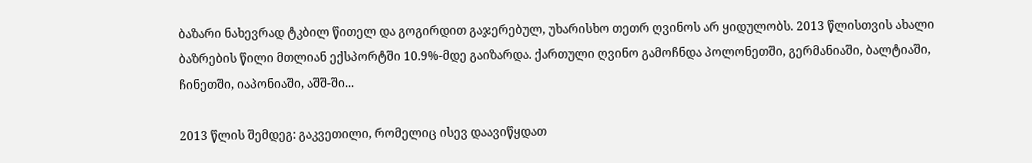ბაზარი ნახევრად ტკბილ წითელ და გოგირდით გაჯერებულ, უხარისხო თეთრ ღვინოს არ ყიდულობს. 2013 წლისთვის ახალი ბაზრების წილი მთლიან ექსპორტში 10.9%-მდე გაიზარდა. ქართული ღვინო გამოჩნდა პოლონეთში, გერმანიაში, ბალტიაში, ჩინეთში, იაპონიაში, აშშ-ში...

2013 წლის შემდეგ: გაკვეთილი, რომელიც ისევ დაავიწყდათ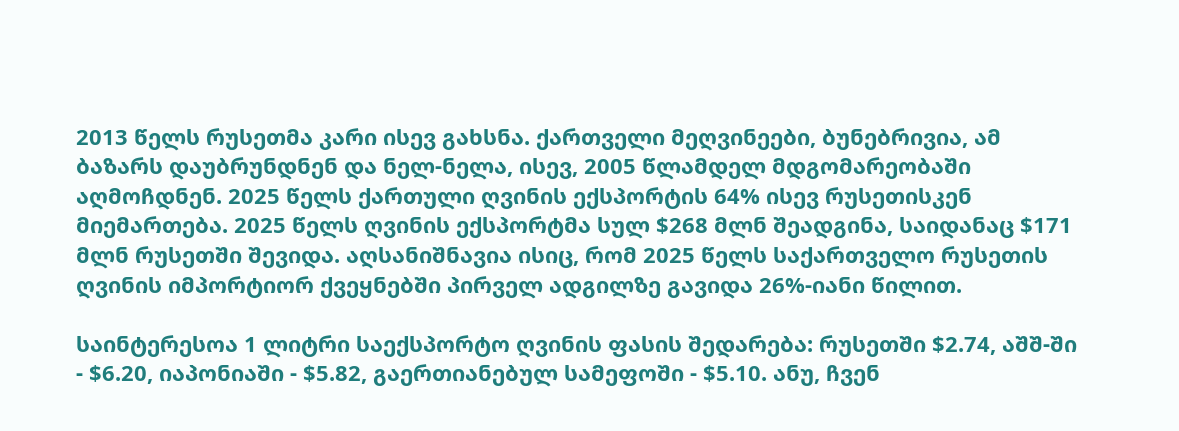2013 წელს რუსეთმა კარი ისევ გახსნა. ქართველი მეღვინეები, ბუნებრივია, ამ ბაზარს დაუბრუნდნენ და ნელ-ნელა, ისევ, 2005 წლამდელ მდგომარეობაში აღმოჩდნენ. 2025 წელს ქართული ღვინის ექსპორტის 64% ისევ რუსეთისკენ მიემართება. 2025 წელს ღვინის ექსპორტმა სულ $268 მლნ შეადგინა, საიდანაც $171 მლნ რუსეთში შევიდა. აღსანიშნავია ისიც, რომ 2025 წელს საქართველო რუსეთის ღვინის იმპორტიორ ქვეყნებში პირველ ადგილზე გავიდა 26%-იანი წილით.

საინტერესოა 1 ლიტრი საექსპორტო ღვინის ფასის შედარება: რუსეთში $2.74, აშშ-ში - $6.20, იაპონიაში - $5.82, გაერთიანებულ სამეფოში - $5.10. ანუ, ჩვენ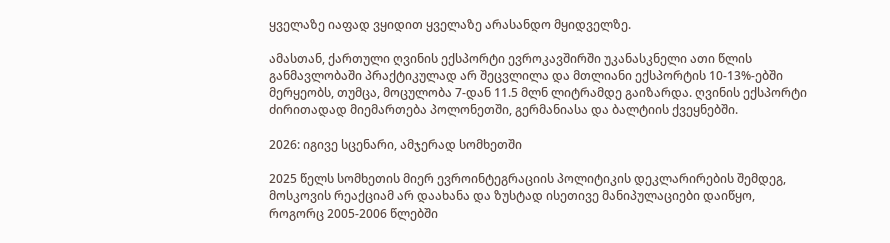ყველაზე იაფად ვყიდით ყველაზე არასანდო მყიდველზე.

ამასთან, ქართული ღვინის ექსპორტი ევროკავშირში უკანასკნელი ათი წლის განმავლობაში პრაქტიკულად არ შეცვლილა და მთლიანი ექსპორტის 10-13%-ებში მერყეობს, თუმცა, მოცულობა 7-დან 11.5 მლნ ლიტრამდე გაიზარდა. ღვინის ექსპორტი ძირითადად მიემართება პოლონეთში, გერმანიასა და ბალტიის ქვეყნებში.

2026: იგივე სცენარი, ამჯერად სომხეთში

2025 წელს სომხეთის მიერ ევროინტეგრაციის პოლიტიკის დეკლარირების შემდეგ, მოსკოვის რეაქციამ არ დაახანა და ზუსტად ისეთივე მანიპულაციები დაიწყო, როგორც 2005-2006 წლებში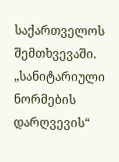საქართველოს შემთხვევაში. „სანიტარიული ნორმების დარღვევის“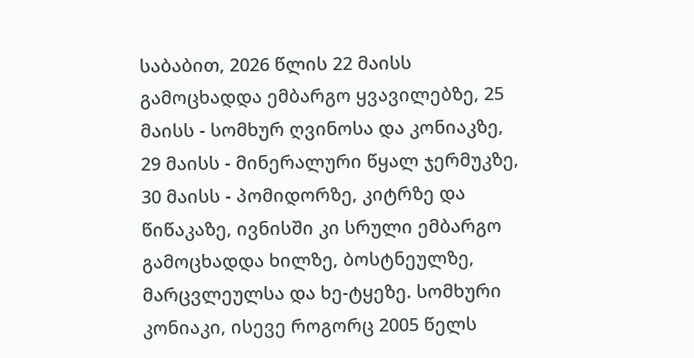საბაბით, 2026 წლის 22 მაისს გამოცხადდა ემბარგო ყვავილებზე, 25 მაისს - სომხურ ღვინოსა და კონიაკზე, 29 მაისს - მინერალური წყალ ჯერმუკზე, 30 მაისს - პომიდორზე, კიტრზე და წიწაკაზე, ივნისში კი სრული ემბარგო გამოცხადდა ხილზე, ბოსტნეულზე, მარცვლეულსა და ხე-ტყეზე. სომხური კონიაკი, ისევე როგორც 2005 წელს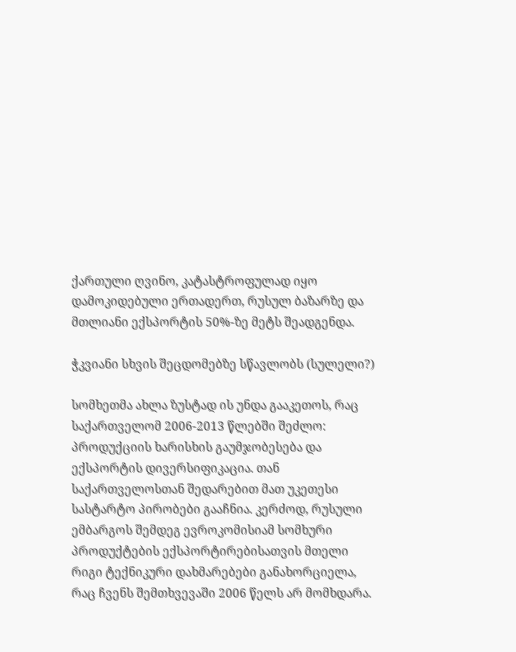ქართული ღვინო, კატასტროფულად იყო დამოკიდებული ერთადერთ, რუსულ ბაზარზე და მთლიანი ექსპორტის 50%-ზე მეტს შეადგენდა.

ჭკვიანი სხვის შეცდომებზე სწავლობს (სულელი?)

სომხეთმა ახლა ზუსტად ის უნდა გააკეთოს, რაც საქართველომ 2006-2013 წლებში შეძლო: პროდუქციის ხარისხის გაუმჯობესება და ექსპორტის დივერსიფიკაცია. თან საქართველოსთან შედარებით მათ უკეთესი სასტარტო პირობები გააჩნია. კერძოდ, რუსული ემბარგოს შემდეგ ევროკომისიამ სომხური პროდუქტების ექსპორტირებისათვის მთელი რიგი ტექნიკური დახმარებები განახორციელა, რაც ჩვენს შემთხვევაში 2006 წელს არ მომხდარა.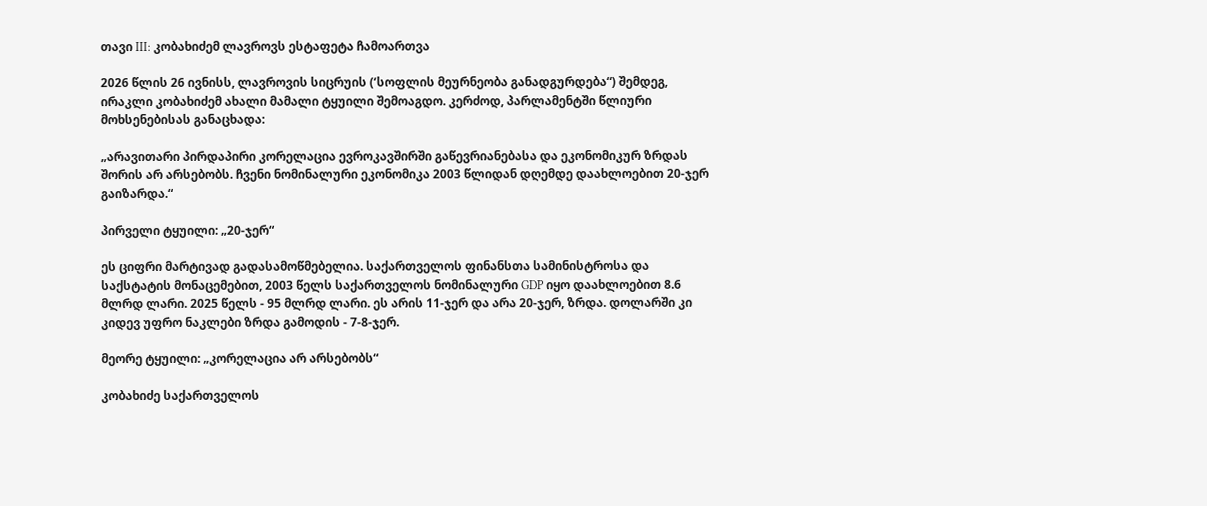თავი III: კობახიძემ ლავროვს ესტაფეტა ჩამოართვა

2026 წლის 26 ივნისს, ლავროვის სიცრუის (‘სოფლის მეურნეობა განადგურდება“) შემდეგ, ირაკლი კობახიძემ ახალი მამალი ტყუილი შემოაგდო. კერძოდ, პარლამენტში წლიური მოხსენებისას განაცხადა:

„არავითარი პირდაპირი კორელაცია ევროკავშირში გაწევრიანებასა და ეკონომიკურ ზრდას შორის არ არსებობს. ჩვენი ნომინალური ეკონომიკა 2003 წლიდან დღემდე დაახლოებით 20-ჯერ გაიზარდა.“

პირველი ტყუილი: „20-ჯერ“

ეს ციფრი მარტივად გადასამოწმებელია. საქართველოს ფინანსთა სამინისტროსა და საქსტატის მონაცემებით, 2003 წელს საქართველოს ნომინალური GDP იყო დაახლოებით 8.6 მლრდ ლარი. 2025 წელს - 95 მლრდ ლარი. ეს არის 11-ჯერ და არა 20-ჯერ, ზრდა. დოლარში კი კიდევ უფრო ნაკლები ზრდა გამოდის - 7-8-ჯერ.

მეორე ტყუილი: „კორელაცია არ არსებობს“

კობახიძე საქართველოს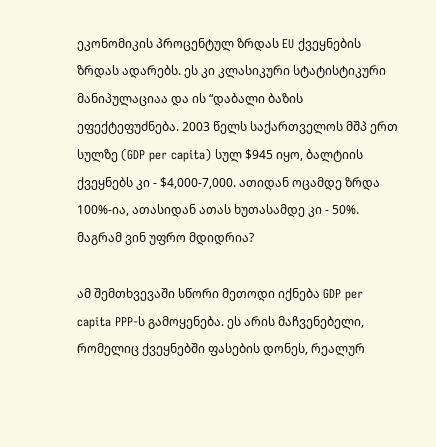ეკონომიკის პროცენტულ ზრდას EU ქვეყნების ზრდას ადარებს. ეს კი კლასიკური სტატისტიკური მანიპულაციაა და ის “დაბალი ბაზის ეფექტეფუძნება. 2003 წელს საქართველოს მშპ ერთ სულზე (GDP per capita) სულ $945 იყო, ბალტიის ქვეყნებს კი - $4,000-7,000. ათიდან ოცამდე ზრდა 100%-ია, ათასიდან ათას ხუთასამდე კი - 50%. მაგრამ ვინ უფრო მდიდრია?

ამ შემთხვევაში სწორი მეთოდი იქნება GDP per capita PPP-ს გამოყენება. ეს არის მაჩვენებელი, რომელიც ქვეყნებში ფასების დონეს, რეალურ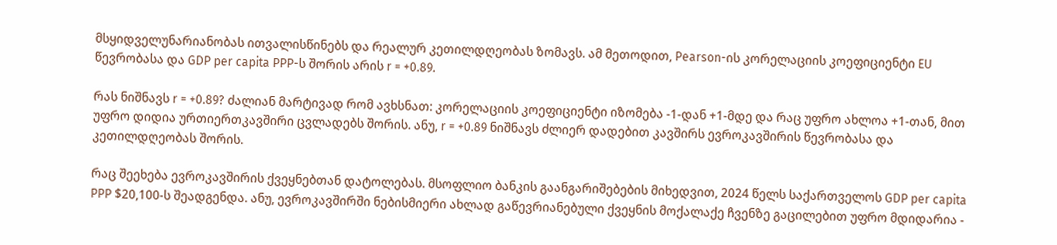მსყიდველუნარიანობას ითვალისწინებს და რეალურ კეთილდღეობას ზომავს. ამ მეთოდით, Pearson-ის კორელაციის კოეფიციენტი EU წევრობასა და GDP per capita PPP-ს შორის არის r = +0.89.

რას ნიშნავს r = +0.89? ძალიან მარტივად რომ ავხსნათ: კორელაციის კოეფიციენტი იზომება -1-დან +1-მდე და რაც უფრო ახლოა +1-თან, მით უფრო დიდია ურთიერთკავშირი ცვლადებს შორის. ანუ, r = +0.89 ნიშნავს ძლიერ დადებით კავშირს ევროკავშირის წევრობასა და კეთილდღეობას შორის.

რაც შეეხება ევროკავშირის ქვეყნებთან დატოლებას. მსოფლიო ბანკის გაანგარიშებების მიხედვით, 2024 წელს საქართველოს GDP per capita PPP $20,100-ს შეადგენდა. ანუ, ევროკავშირში ნებისმიერი ახლად გაწევრიანებული ქვეყნის მოქალაქე ჩვენზე გაცილებით უფრო მდიდარია -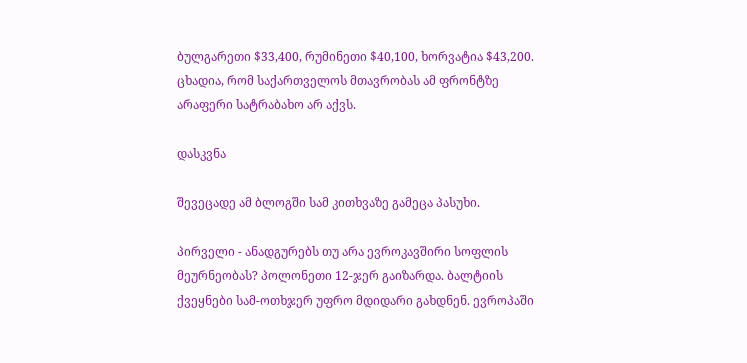ბულგარეთი $33,400, რუმინეთი $40,100, ხორვატია $43,200. ცხადია, რომ საქართველოს მთავრობას ამ ფრონტზე არაფერი სატრაბახო არ აქვს.

დასკვნა

შევეცადე ამ ბლოგში სამ კითხვაზე გამეცა პასუხი.

პირველი - ანადგურებს თუ არა ევროკავშირი სოფლის მეურნეობას? პოლონეთი 12-ჯერ გაიზარდა. ბალტიის ქვეყნები სამ-ოთხჯერ უფრო მდიდარი გახდნენ. ევროპაში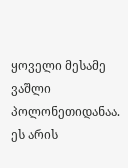ყოველი მესამე ვაშლი პოლონეთიდანაა. ეს არის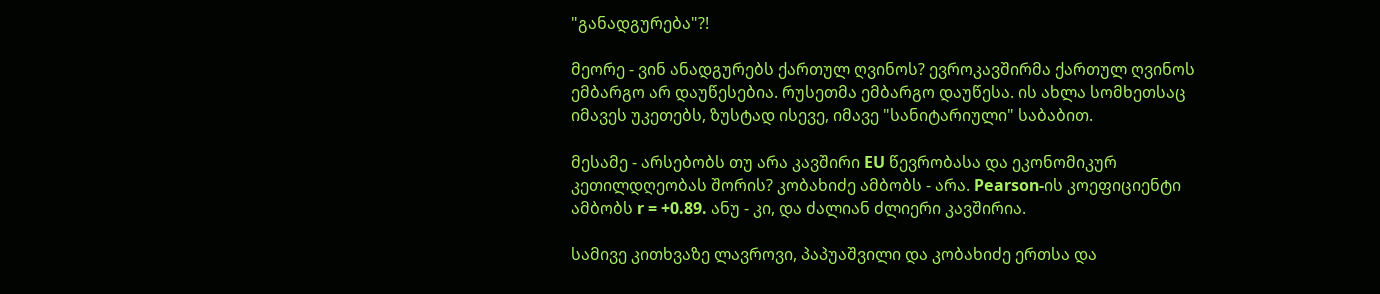"განადგურება"?!

მეორე - ვინ ანადგურებს ქართულ ღვინოს? ევროკავშირმა ქართულ ღვინოს ემბარგო არ დაუწესებია. რუსეთმა ემბარგო დაუწესა. ის ახლა სომხეთსაც იმავეს უკეთებს, ზუსტად ისევე, იმავე "სანიტარიული" საბაბით.

მესამე - არსებობს თუ არა კავშირი EU წევრობასა და ეკონომიკურ კეთილდღეობას შორის? კობახიძე ამბობს - არა. Pearson-ის კოეფიციენტი ამბობს r = +0.89. ანუ - კი, და ძალიან ძლიერი კავშირია.

სამივე კითხვაზე ლავროვი, პაპუაშვილი და კობახიძე ერთსა და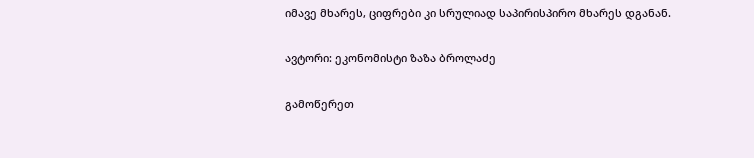იმავე მხარეს, ციფრები კი სრულიად საპირისპირო მხარეს დგანან.

ავტორი: ეკონომისტი ზაზა ბროლაძე

გამოწერეთ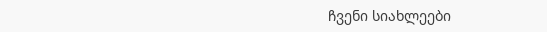ჩვენი სიახლეები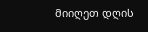მიიღეთ დღის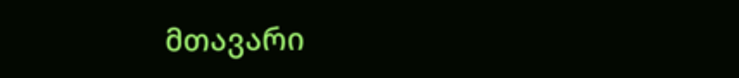მთავარი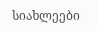სიახლეები